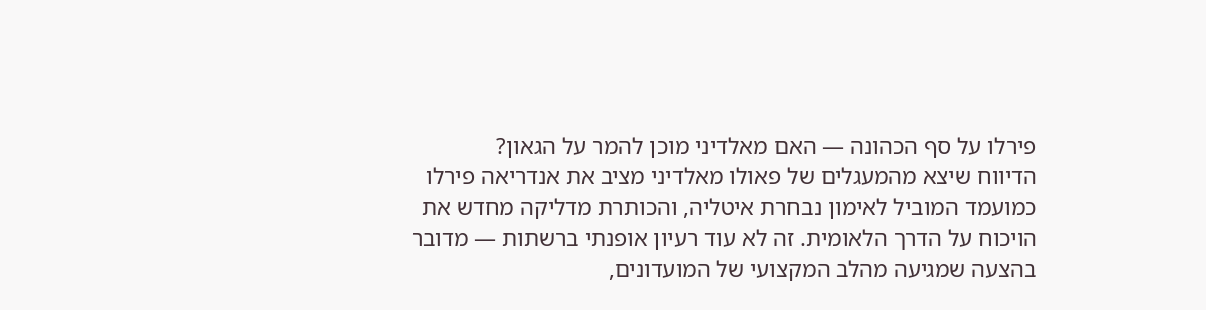פירלו על סף הכהונה — האם מאלדיני מוכן להמר על הגאון?
הדיווח שיצא מהמעגלים של פאולו מאלדיני מציב את אנדריאה פירלו כמועמד המוביל לאימון נבחרת איטליה, והכותרת מדליקה מחדש את הויכוח על הדרך הלאומית. זה לא עוד רעיון אופנתי ברשתות — מדובר בהצעה שמגיעה מהלב המקצועי של המועדונים,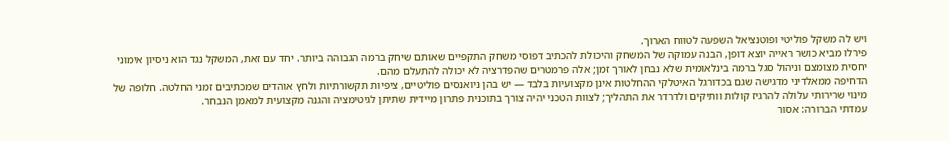ויש לה משקל פוליטי ופוטנציאל השפעה לטווח הארוך.
פירלו מביא כושר ראייה יוצא דופן, הבנה עמוקה של המשחק והיכולת להכתיב דפוסי משחק התקפיים שאותם שיחק ברמה הגבוהה ביותר. יחד עם זאת, המשקל נגד הוא ניסיון אימוני יחסית מצומצם וניהול סגל ברמה בינלאומית שלא נבחן לאורך זמן; אלה פרמטרים שהפדרציה לא יכולה להתעלם מהם.
הדחיפה ממאלדיני מדגישה שגם בכדורגל האיטלקי ההחלטות אינן מקצועיות בלבד — יש בהן ניואנסים פוליטיים, ציפיות תקשורתיות ולחץ אוהדים שמכתיבים זמני החלטה. חלופה של מינוי שרירותי עלולה להרגיז קולות וותיקים ולדרדר את התהליך; לצוות הטכני יהיה צורך בתוכנית פתרון מיידית שתיתן לגיטימציה והגנה מקצועית למאמן הנבחר.
עמדתי הברורה: אסור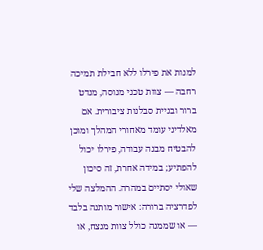למנות את פירלו ללא חבילת תמיכה רחבה — צוות טכני מנוסה, מנדט ברור ובניית סבלנות ציבורית. אם מאלדיני עומד מאחורי המהלך ומוכן להבטיח מבנה עבודה, פירלו יכול להפתיע; במידה אחרת, זה סיכון שאולי יסתיים במהרה. ההמלצה שלי לפדרציה ברורה: אישור מותנה בלבד — או שממנה כולל צוות מנצח, או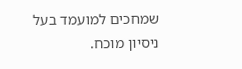שמחכים למועמד בעל ניסיון מוכח.